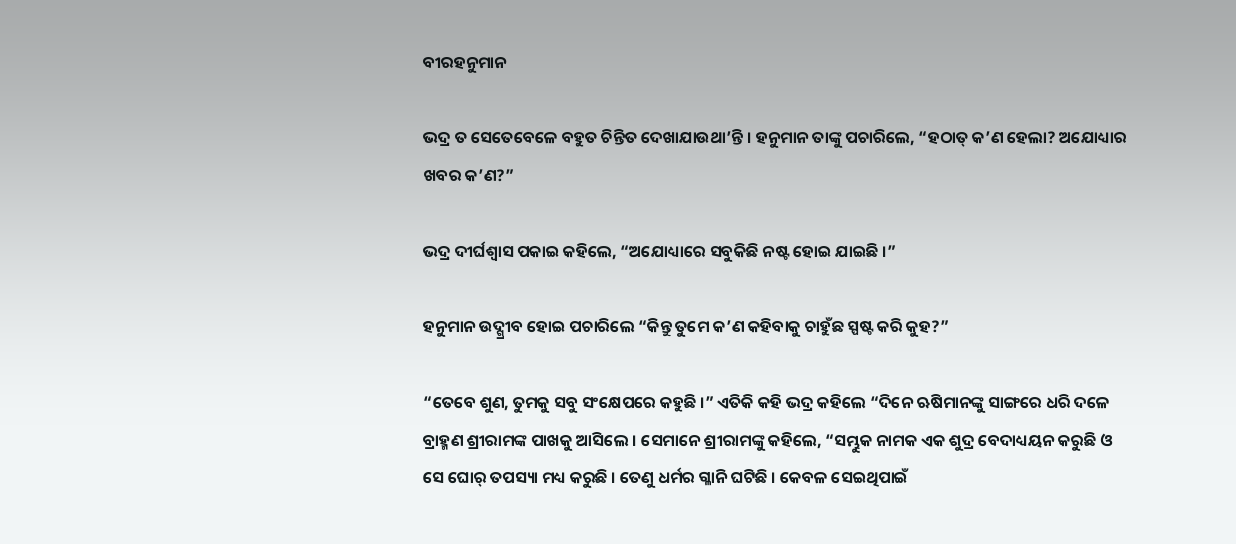ବୀରହନୁମାନ

ଭଦ୍ର ତ ସେତେବେଳେ ବହୁତ ଚିନ୍ତିତ ଦେଖାଯାଉଥା’ନ୍ତି । ହନୁମାନ ତାଙ୍କୁ ପଚାରିଲେ, “ହଠାତ୍ କ’ଣ ହେଲା? ଅଯୋଧ୍ୟାର ଖବର କ’ଣ?”

ଭଦ୍ର ଦୀର୍ଘଶ୍ୱାସ ପକାଇ କହିଲେ, “ଅଯୋଧ୍ୟାରେ ସବୁକିଛି ନଷ୍ଟ ହୋଇ ଯାଇଛି ।”

ହନୁମାନ ଉଦ୍ଗ୍ରୀବ ହୋଇ ପଚାରିଲେ “କିନ୍ତୁ ତୁମେ କ’ଣ କହିବାକୁ ଚାହୁଁଛ ସ୍ପଷ୍ଟ କରି କୁହ?”

“ତେବେ ଶୁଣ, ତୁମକୁ ସବୁ ସଂକ୍ଷେପରେ କହୁଛି ।” ଏତିକି କହି ଭଦ୍ର କହିଲେ “ଦିନେ ଋଷିମାନଙ୍କୁ ସାଙ୍ଗରେ ଧରି ଦଳେ ବ୍ରାହ୍ମଣ ଶ୍ରୀରାମଙ୍କ ପାଖକୁ ଆସିଲେ । ସେମାନେ ଶ୍ରୀରାମଙ୍କୁ କହିଲେ, “ସମ୍ଭୁକ ନାମକ ଏକ ଶୁଦ୍ର ବେଦାଧ୍ୟୟନ କରୁଛି ଓ ସେ ଘୋର୍ ତପସ୍ୟା ମଧ୍ୟ କରୁଛି । ତେଣୁ ଧର୍ମର ଗ୍ଳାନି ଘଟିଛି । କେବଳ ସେଇଥିପାଇଁ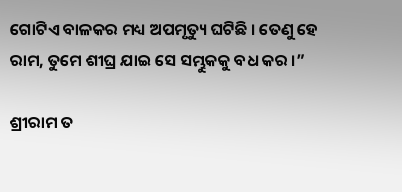ଗୋଟିଏ ବାଳକର ମଧ୍ୟ ଅପମୃତ୍ୟୁ ଘଟିଛି । ତେଣୁ ହେ ରାମ, ତୁମେ ଶୀଘ୍ର ଯାଇ ସେ ସମ୍ଭୁକକୁ ବଧ କର ।”

ଶ୍ରୀରାମ ତ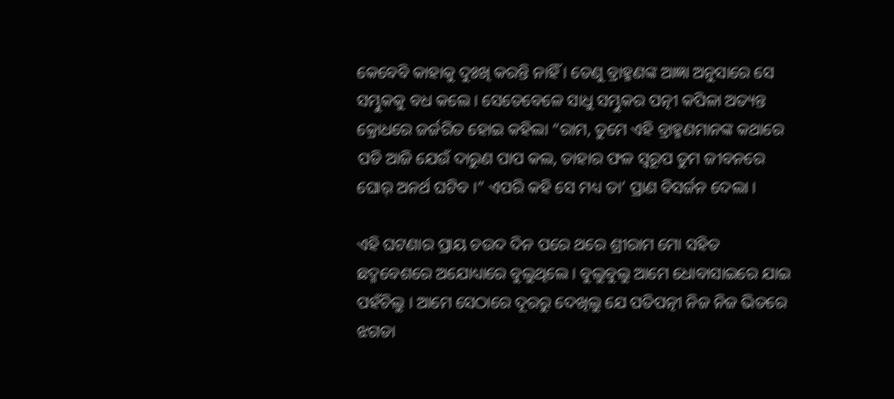କେବେବି କାହାକୁ ଦୁଃଖି କରନ୍ତି ନାହିଁ । ତେଣୁ ବ୍ରାହ୍ମଣଙ୍କ ଆଜ୍ଞା ଅନୁସାରେ ସେ ସମ୍ଭୁକକୁ ବଧ କଲେ । ସେତେବେଳେ ସାଧୁ ସମ୍ଭୁକର ପତ୍ନୀ କପିଳା ଅତ୍ୟନ୍ତ କ୍ରୋଧରେ ଜର୍ଜରିତ ହୋଇ କହିଲା “ରାମ, ତୁମେ ଏହି ବ୍ରାହ୍ମଣମାନଙ୍କ କଥାରେ ପଡି ଆଜି ଯେଉଁ ଦାରୁଣ ପାପ କଲ, ତାହାର ଫଳ ସ୍ୱରୂପ ତୁମ ଜୀବନରେ ଘୋର୍ ଅନର୍ଥ ଘଟିବ ।” ଏପରି କହି ସେ ମଧ୍ୟ ତା’ ପ୍ରାଣ ବିସର୍ଜନ ଦେଲା ।

ଏହି ଘଟଣାର ପ୍ରାୟ ଚଉଦ ଦିନ ପରେ ଥରେ ଶ୍ରୀରାମ ମୋ ସହିତ ଛଦ୍ମବେଶରେ ଅଯୋଧ୍ୟାରେ ବୁଲୁଥିଲେ । ବୁଲୁବୁଲୁ ଆମେ ଧୋବାସାଇରେ ଯାଇ ପହଁଚିଲୁ । ଆମେ ସେଠାରେ ଦୂରରୁ ଦେଖିଲୁ ଯେ ପତିପତ୍ନୀ ନିଜ ନିଜ ଭିତରେ ଝଗଡା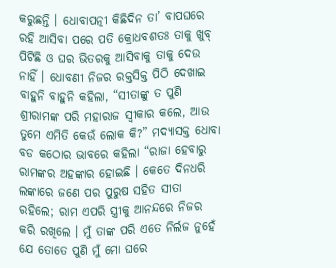କରୁଛନ୍ତି । ଧୋବାପତ୍ନୀ କିଛିଦିନ ତା’ ବାପଘରେ ରହି ଆସିବା ପରେ ପତି କ୍ରୋଧବଶତଃ ତାକୁ ଖୁବ୍ ପିଟିଛି ଓ ଘର ଭିତରକୁ ଆସିବାକୁ ତାକୁ ଦେଉ ନାହିଁ । ଧୋବଣୀ ନିଜର ରକ୍ତସିକ୍ତ ପିଠି ଦେଖାଇ ବାହୁନି ବାହୁନି କହିଲା, “ସୀତାଙ୍କୁ ତ ପୁଣି ଶ୍ରୀରାମଙ୍କ ପରି ମହାରାଜ ସ୍ୱୀକାର କଲେ, ଆଉ ତୁମେ ଏମିତି କେଉଁ ଲୋକ କି?” ମଦ୍ୟାସକ୍ତ ଧୋବା ବଡ କଠୋର ଭାବରେ କହିଲା “ରାଜା ହେବାରୁ ରାମଙ୍କର ଅହଙ୍କାର ହୋଇଛି । କେତେ ଦିନଧରି ଲଙ୍କାରେ ଜଣେ ପର ପୁରୁଷ ସହିତ ସୀତା ରହିଲେ; ରାମ ଏପରି ସ୍ତ୍ରୀକୁ ଆନନ୍ଦରେ ନିଜର କରି ରଖିଲେ । ମୁଁ ତାଙ୍କ ପରି ଏତେ ନିର୍ଲଜ ନୁହେଁ ଯେ ତୋତେ ପୁଣି ମୁଁ ମୋ ଘରେ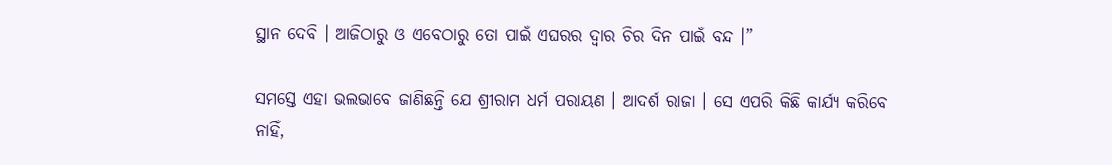ସ୍ଥାନ ଦେବି । ଆଜିଠାରୁ ଓ ଏବେଠାରୁ ତୋ ପାଇଁ ଏଘରର ଦ୍ୱାର ଚିର ଦିନ ପାଇଁ ବନ୍ଦ ।”

ସମସ୍ତେ ଏହା ଭଲଭାବେ ଜାଣିଛନ୍ତି ଯେ ଶ୍ରୀରାମ ଧର୍ମ ପରାୟଣ । ଆଦର୍ଶ ରାଜା । ସେ ଏପରି କିଛି କାର୍ଯ୍ୟ କରିବେ ନାହିଁ,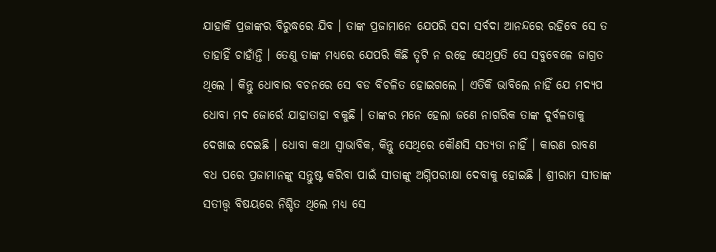ଯାହାକି ପ୍ରଜାଙ୍କର ବିରୁଦ୍ଧରେ ଯିବ । ତାଙ୍କ ପ୍ରଜାମାନେ ଯେପରି ସଦା ସର୍ବଦା ଆନନ୍ଦରେ ରହିବେ ସେ ତ ତାହାହିଁ ଚାହାଁନ୍ତି । ତେଣୁ ତାଙ୍କ ମଧ୍ୟରେ ଯେପରି କିଛି ତୃଟି ନ ରହେ ସେଥିପ୍ରତି ସେ ସବୁବେଳେ ଜାଗ୍ରତ ଥିଲେ । କିନ୍ତୁ ଧୋବାର ବଚନରେ ସେ ବଡ ବିଚଳିତ ହୋଇଗଲେ । ଏତିକି ଭାବିଲେ ନାହିଁ ଯେ ମଦ୍ୟପ ଧୋବା ମଦ ଜୋର୍ରେ ଯାହାତାହା ବକୁଛି । ତାଙ୍କର ମନେ ହେଲା ଜଣେ ନାଗରିକ ତାଙ୍କ ଦୁର୍ବଳତାକୁ ଦେଖାଇ ଦେଇଛି । ଧୋବା କଥା ସ୍ୱାଭାବିକ, କିନ୍ତୁ ସେଥିରେ କୌଣସି ସତ୍ୟତା ନାହିଁ । କାରଣ ରାବଣ ବଧ ପରେ ପ୍ରଜାମାନଙ୍କୁ ସନ୍ତୁଷ୍ଟ କରିବା ପାଇଁ ସୀତାଙ୍କୁ ଅଗ୍ନିପରୀକ୍ଷା ଦେବାକୁ ହୋଇଛି । ଶ୍ରୀରାମ ସୀତାଙ୍କ ସତୀତ୍ତ୍ୱ ବିଷୟରେ ନିଶ୍ଚିତ ଥିଲେ ମଧ୍ୟ ସେ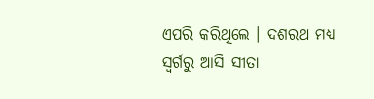ଏପରି କରିଥିଲେ । ଦଶରଥ ମଧ୍ୟ ସ୍ୱର୍ଗରୁ ଆସି ସୀତା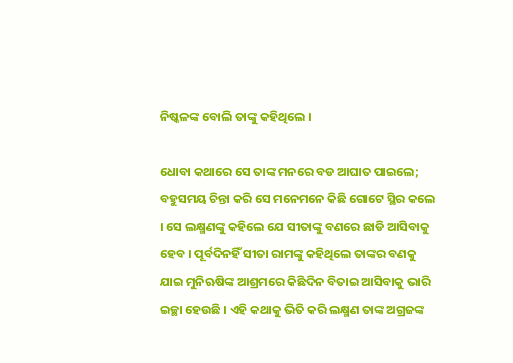ନିଷ୍କଳଙ୍କ ବୋଲି ତାଙ୍କୁ କହିଥିଲେ ।

ଧୋବା କଥାରେ ସେ ତାଙ୍କ ମନରେ ବଡ ଆଘାତ ପାଇଲେ; ବହୁସମୟ ଚିନ୍ତା କରି ସେ ମନେମନେ କିଛି ଗୋଟେ ସ୍ଥିର କଲେ । ସେ ଲକ୍ଷ୍ମଣଙ୍କୁ କହିଲେ ଯେ ସୀତାଙ୍କୁ ବଣରେ ଛାଡି ଆସିବାକୁ ହେବ । ପୂର୍ବଦିନହିଁ ସୀତା ରାମଙ୍କୁ କହିଥିଲେ ତାଙ୍କର ବଣକୁ ଯାଇ ମୁନିଋଷିଙ୍କ ଆଶ୍ରମରେ କିଛିଦିନ ବିତାଇ ଆସିବାକୁ ଭାରି ଇଚ୍ଛା ହେଉଛି । ଏହି କଥାକୁ ଭିତି କରି ଲକ୍ଷ୍ମଣ ତାଙ୍କ ଅଗ୍ରଜଙ୍କ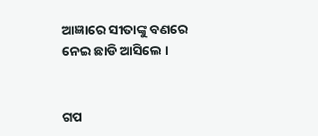ଆଜ୍ଞାରେ ସୀତାଙ୍କୁ ବଣରେ ନେଇ ଛାଡି ଆସିଲେ ।


ଗପ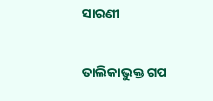ସାରଣୀ

ତାଲିକାଭୁକ୍ତ ଗପ